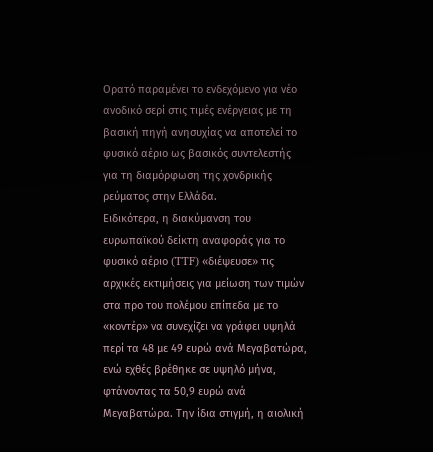Ορατό παραμένει το ενδεχόμενο για νέο ανοδικό σερί στις τιμές ενέργειας με τη βασική πηγή ανησυχίας να αποτελεί το φυσικό αέριο ως βασικός συντελεστής για τη διαμόρφωση της χονδρικής ρεύματος στην Ελλάδα.
Ειδικότερα, η διακύμανση του ευρωπαϊκού δείκτη αναφοράς για το φυσικό αέριο (TTF) «διέψευσε» τις αρχικές εκτιμήσεις για μείωση των τιμών στα προ του πολέμου επίπεδα με το «κοντέρ» να συνεχίζει να γράφει υψηλά περί τα 48 με 49 ευρώ ανά Μεγαβατώρα, ενώ εχθές βρέθηκε σε υψηλό μήνα, φτάνοντας τα 50,9 ευρώ ανά Μεγαβατώρα. Την ίδια στιγμή, η αιολική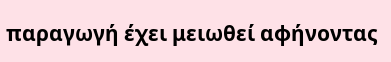παραγωγή έχει μειωθεί αφήνοντας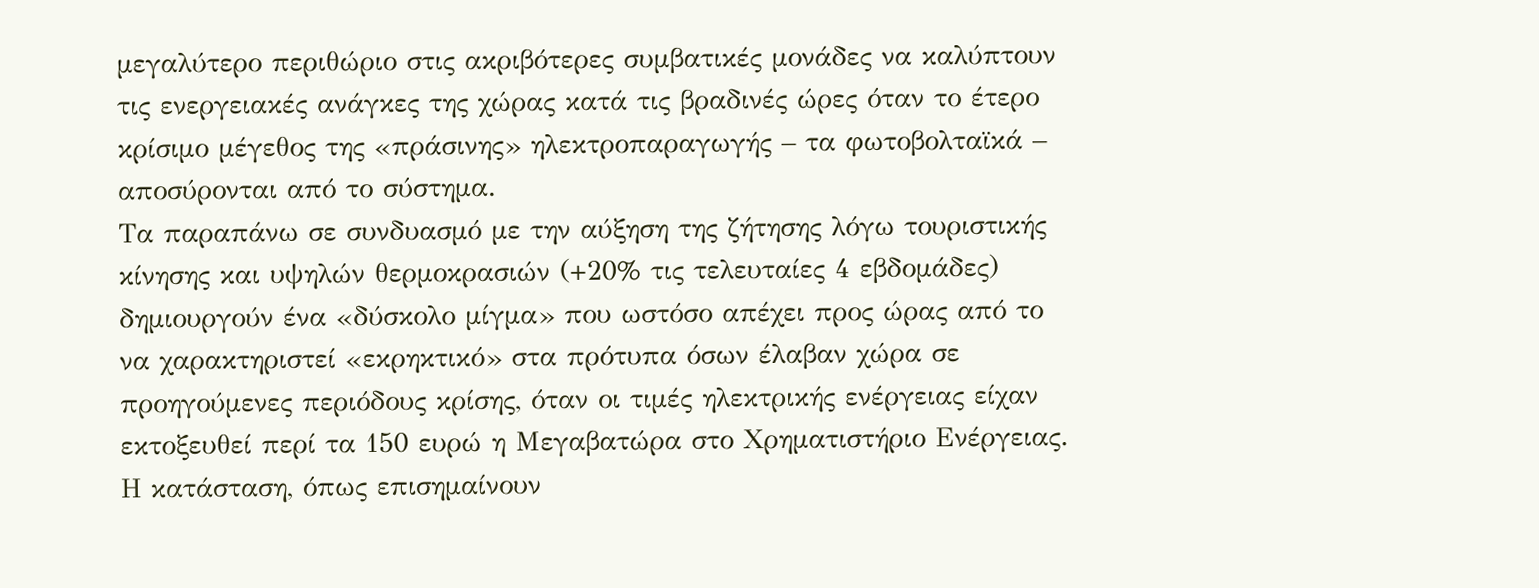μεγαλύτερο περιθώριο στις ακριβότερες συμβατικές μονάδες να καλύπτουν τις ενεργειακές ανάγκες της χώρας κατά τις βραδινές ώρες όταν το έτερο κρίσιμο μέγεθος της «πράσινης» ηλεκτροπαραγωγής – τα φωτοβολταϊκά – αποσύρονται από το σύστημα.
Τα παραπάνω σε συνδυασμό με την αύξηση της ζήτησης λόγω τουριστικής κίνησης και υψηλών θερμοκρασιών (+20% τις τελευταίες 4 εβδομάδες) δημιουργούν ένα «δύσκολο μίγμα» που ωστόσο απέχει προς ώρας από το να χαρακτηριστεί «εκρηκτικό» στα πρότυπα όσων έλαβαν χώρα σε προηγούμενες περιόδους κρίσης, όταν οι τιμές ηλεκτρικής ενέργειας είχαν εκτοξευθεί περί τα 150 ευρώ η Μεγαβατώρα στο Χρηματιστήριο Ενέργειας.
Η κατάσταση, όπως επισημαίνουν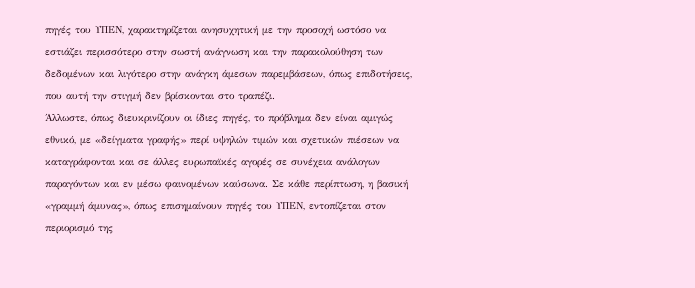πηγές του ΥΠΕΝ, χαρακτηρίζεται ανησυχητική με την προσοχή ωστόσο να εστιάζει περισσότερο στην σωστή ανάγνωση και την παρακολούθηση των δεδομένων και λιγότερο στην ανάγκη άμεσων παρεμβάσεων, όπως επιδοτήσεις, που αυτή την στιγμή δεν βρίσκονται στο τραπέζι.
Άλλωστε, όπως διευκρινίζουν οι ίδιες πηγές, το πρόβλημα δεν είναι αμιγώς εθνικό, με «δείγματα γραφής» περί υψηλών τιμών και σχετικών πιέσεων να καταγράφονται και σε άλλες ευρωπαϊκές αγορές σε συνέχεια ανάλογων παραγόντων και εν μέσω φαινομένων καύσωνα. Σε κάθε περίπτωση, η βασική «γραμμή άμυνας», όπως επισημαίνουν πηγές του ΥΠΕΝ, εντοπίζεται στον περιορισμό της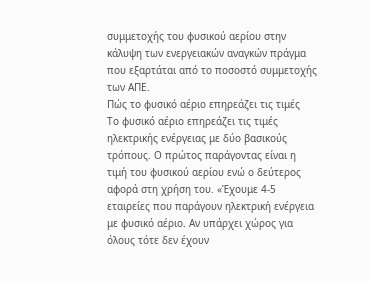συμμετοχής του φυσικού αερίου στην κάλυψη των ενεργειακών αναγκών πράγμα που εξαρτάται από το ποσοστό συμμετοχής των ΑΠΕ.
Πώς το φυσικό αέριο επηρεάζει τις τιμές
Το φυσικό αέριο επηρεάζει τις τιμές ηλεκτρικής ενέργειας με δύο βασικούς τρόπους. Ο πρώτος παράγοντας είναι η τιμή του φυσικού αερίου ενώ ο δεύτερος αφορά στη χρήση του. «Έχουμε 4-5 εταιρείες που παράγουν ηλεκτρική ενέργεια με φυσικό αέριο. Αν υπάρχει χώρος για όλους τότε δεν έχουν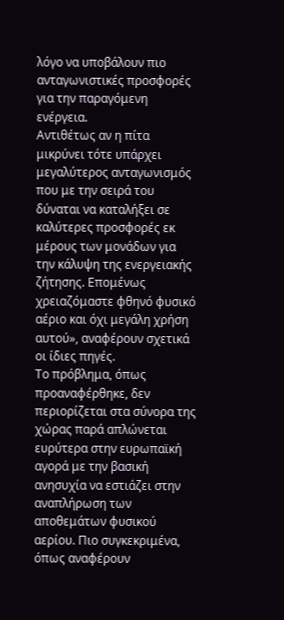λόγο να υποβάλουν πιο ανταγωνιστικές προσφορές για την παραγόμενη ενέργεια.
Αντιθέτως αν η πίτα μικρύνει τότε υπάρχει μεγαλύτερος ανταγωνισμός που με την σειρά του δύναται να καταλήξει σε καλύτερες προσφορές εκ μέρους των μονάδων για την κάλυψη της ενεργειακής ζήτησης. Επομένως χρειαζόμαστε φθηνό φυσικό αέριο και όχι μεγάλη χρήση αυτού», αναφέρουν σχετικά οι ίδιες πηγές.
Το πρόβλημα, όπως προαναφέρθηκε, δεν περιορίζεται στα σύνορα της χώρας παρά απλώνεται ευρύτερα στην ευρωπαϊκή αγορά με την βασική ανησυχία να εστιάζει στην αναπλήρωση των αποθεμάτων φυσικού αερίου. Πιο συγκεκριμένα, όπως αναφέρουν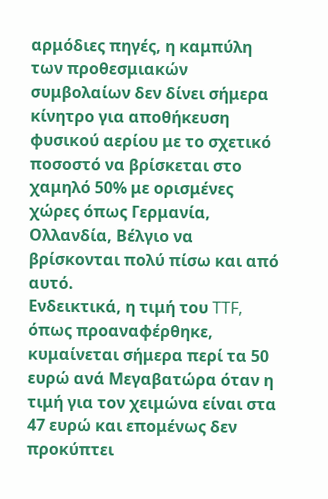αρμόδιες πηγές, η καμπύλη των προθεσμιακών συμβολαίων δεν δίνει σήμερα κίνητρο για αποθήκευση φυσικού αερίου με το σχετικό ποσοστό να βρίσκεται στο χαμηλό 50% με ορισμένες χώρες όπως Γερμανία, Ολλανδία, Βέλγιο να βρίσκονται πολύ πίσω και από αυτό.
Ενδεικτικά, η τιμή του TTF, όπως προαναφέρθηκε, κυμαίνεται σήμερα περί τα 50 ευρώ ανά Μεγαβατώρα όταν η τιμή για τον χειμώνα είναι στα 47 ευρώ και επομένως δεν προκύπτει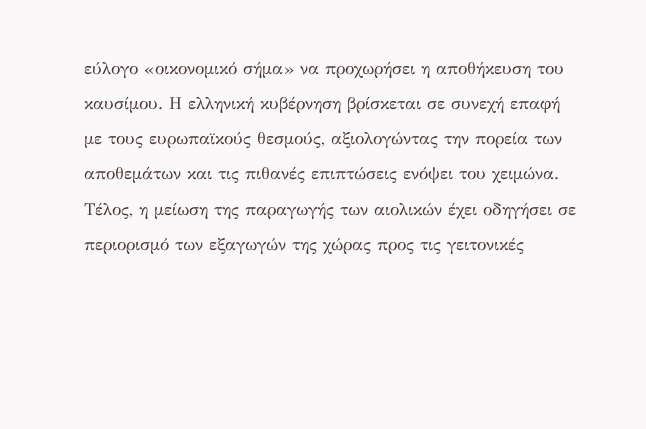εύλογο «οικονομικό σήμα» να προχωρήσει η αποθήκευση του καυσίμου. Η ελληνική κυβέρνηση βρίσκεται σε συνεχή επαφή με τους ευρωπαϊκούς θεσμούς, αξιολογώντας την πορεία των αποθεμάτων και τις πιθανές επιπτώσεις ενόψει του χειμώνα.
Τέλος, η μείωση της παραγωγής των αιολικών έχει οδηγήσει σε περιορισμό των εξαγωγών της χώρας προς τις γειτονικές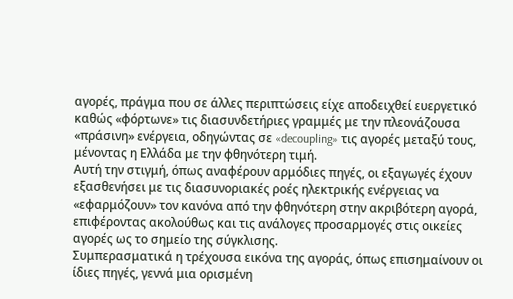αγορές, πράγμα που σε άλλες περιπτώσεις είχε αποδειχθεί ευεργετικό καθώς «φόρτωνε» τις διασυνδετήριες γραμμές με την πλεονάζουσα «πράσινη» ενέργεια, οδηγώντας σε «decoupling» τις αγορές μεταξύ τους, μένοντας η Ελλάδα με την φθηνότερη τιμή.
Αυτή την στιγμή, όπως αναφέρουν αρμόδιες πηγές, οι εξαγωγές έχουν εξασθενήσει με τις διασυνοριακές ροές ηλεκτρικής ενέργειας να «εφαρμόζουν» τον κανόνα από την φθηνότερη στην ακριβότερη αγορά, επιφέροντας ακολούθως και τις ανάλογες προσαρμογές στις οικείες αγορές ως το σημείο της σύγκλισης.
Συμπερασματικά η τρέχουσα εικόνα της αγοράς, όπως επισημαίνουν οι ίδιες πηγές, γεννά μια ορισμένη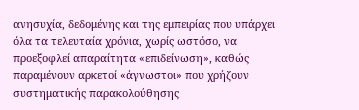ανησυχία, δεδομένης και της εμπειρίας που υπάρχει όλα τα τελευταία χρόνια, χωρίς ωστόσο, να προεξοφλεί απαραίτητα «επιδείνωση», καθώς παραμένουν αρκετοί «άγνωστοι» που χρήζουν συστηματικής παρακολούθησης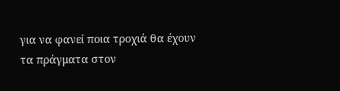για να φανεί ποια τροχιά θα έχουν τα πράγματα στον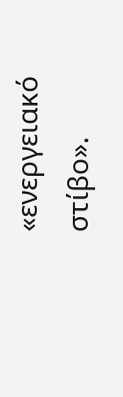«ενεργειακό στίβο».